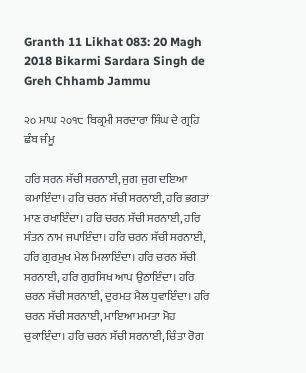Granth 11 Likhat 083: 20 Magh 2018 Bikarmi Sardara Singh de Greh Chhamb Jammu

੨੦ ਮਾਘ ੨੦੧੮ ਬਿਕ੍ਰਮੀ ਸਰਦਾਰਾ ਸਿੰਘ ਦੇ ਗ੍ਰਹਿ ਛੰਬ ਜੰਮੂ

ਹਰਿ ਸਰਨ ਸੱਚੀ ਸਰਨਾਈ, ਜੁਗ ਜੁਗ ਦਇਆ ਕਮਾਇੰਦਾ। ਹਰਿ ਚਰਨ ਸੱਚੀ ਸਰਨਾਈ, ਹਰਿ ਭਗਤਾਂ ਮਾਣ ਰਖਾਇੰਦਾ। ਹਰਿ ਚਰਨ ਸੱਚੀ ਸਰਨਾਈ, ਹਰਿ ਸੰਤਨ ਨਾਮ ਜਪਾਇੰਦਾ। ਹਰਿ ਚਰਨ ਸੱਚੀ ਸਰਨਾਈ, ਹਰਿ ਗੁਰਮੁਖ ਮੇਲ ਮਿਲਾਇੰਦਾ। ਹਰਿ ਚਰਨ ਸੱਚੀ ਸਰਨਾਈ, ਹਰਿ ਗੁਰਸਿਖ ਆਪ ਉਠਾਇੰਦਾ। ਹਰਿ ਚਰਨ ਸੱਚੀ ਸਰਨਾਈ, ਦੁਰਮਤ ਮੈਲ ਧੁਵਾਇੰਦਾ। ਹਰਿ ਚਰਨ ਸੱਚੀ ਸਰਨਾਈ, ਮਾਇਆ ਮਮਤਾ ਮੋਹ ਚੁਕਾਇੰਦਾ। ਹਰਿ ਚਰਨ ਸੱਚੀ ਸਰਨਾਈ, ਚਿੰਤਾ ਰੋਗ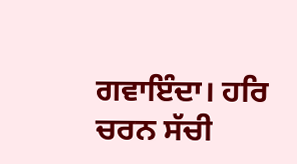ਗਵਾਇੰਦਾ। ਹਰਿ ਚਰਨ ਸੱਚੀ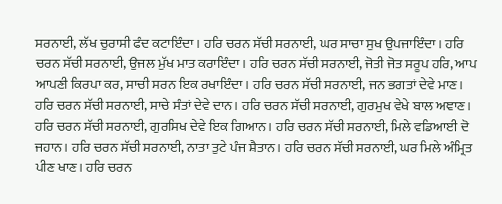ਸਰਨਾਈ, ਲੱਖ ਚੁਰਾਸੀ ਫੰਦ ਕਟਾਇੰਦਾ। ਹਰਿ ਚਰਨ ਸੱਚੀ ਸਰਨਾਈ, ਘਰ ਸਾਚਾ ਸੁਖ ਉਪਜਾਇੰਦਾ। ਹਰਿ ਚਰਨ ਸੱਚੀ ਸਰਨਾਈ, ਉਜਲ ਮੁੱਖ ਮਾਤ ਕਰਾਇੰਦਾ। ਹਰਿ ਚਰਨ ਸੱਚੀ ਸਰਨਾਈ, ਜੋਤੀ ਜੋਤ ਸਰੂਪ ਹਰਿ, ਆਪ ਆਪਣੀ ਕਿਰਪਾ ਕਰ, ਸਾਚੀ ਸਰਨ ਇਕ ਰਖਾਇੰਦਾ। ਹਰਿ ਚਰਨ ਸੱਚੀ ਸਰਨਾਈ, ਜਨ ਭਗਤਾਂ ਦੇਵੇ ਮਾਣ। ਹਰਿ ਚਰਨ ਸੱਚੀ ਸਰਨਾਈ, ਸਾਚੇ ਸੰਤਾਂ ਦੇਵੇ ਦਾਨ। ਹਰਿ ਚਰਨ ਸੱਚੀ ਸਰਨਾਈ, ਗੁਰਮੁਖ ਵੇਖੇ ਬਾਲ ਅਞਾਣ। ਹਰਿ ਚਰਨ ਸੱਚੀ ਸਰਨਾਈ, ਗੁਰਸਿਖ ਦੇਵੇ ਇਕ ਗਿਆਨ। ਹਰਿ ਚਰਨ ਸੱਚੀ ਸਰਨਾਈ, ਮਿਲੇ ਵਡਿਆਈ ਦੋ ਜਹਾਨ। ਹਰਿ ਚਰਨ ਸੱਚੀ ਸਰਨਾਈ, ਨਾਤਾ ਤੁਟੇ ਪੰਜ ਸ਼ੈਤਾਨ। ਹਰਿ ਚਰਨ ਸੱਚੀ ਸਰਨਾਈ, ਘਰ ਮਿਲੇ ਅੰਮ੍ਰਿਤ ਪੀਣ ਖਾਣ। ਹਰਿ ਚਰਨ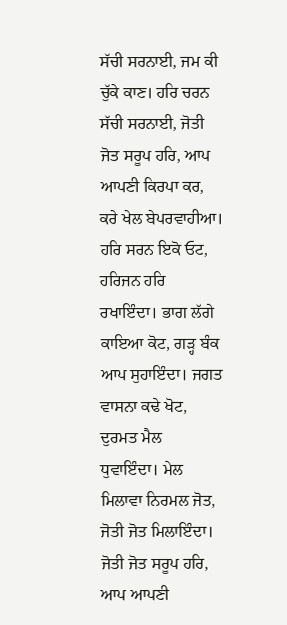ਸੱਚੀ ਸਰਨਾਈ, ਜਮ ਕੀ ਚੁੱਕੇ ਕਾਣ। ਹਰਿ ਚਰਨ ਸੱਚੀ ਸਰਨਾਈ, ਜੋਤੀ ਜੋਤ ਸਰੂਪ ਹਰਿ, ਆਪ ਆਪਣੀ ਕਿਰਪਾ ਕਰ, ਕਰੇ ਖੇਲ ਬੇਪਰਵਾਹੀਆ। ਹਰਿ ਸਰਨ ਇਕੋ ਓਟ, ਹਰਿਜਨ ਹਰਿ ਰਖਾਇੰਦਾ। ਭਾਗ ਲੱਗੇ ਕਾਇਆ ਕੋਟ, ਗੜ੍ਹ ਬੰਕ ਆਪ ਸੁਹਾਇੰਦਾ। ਜਗਤ ਵਾਸਨਾ ਕਢੇ ਖੋਟ, ਦੁਰਮਤ ਮੈਲ ਧੁਵਾਇੰਦਾ। ਮੇਲ ਮਿਲਾਵਾ ਨਿਰਮਲ ਜੋਤ, ਜੋਤੀ ਜੋਤ ਮਿਲਾਇੰਦਾ। ਜੋਤੀ ਜੋਤ ਸਰੂਪ ਹਰਿ, ਆਪ ਆਪਣੀ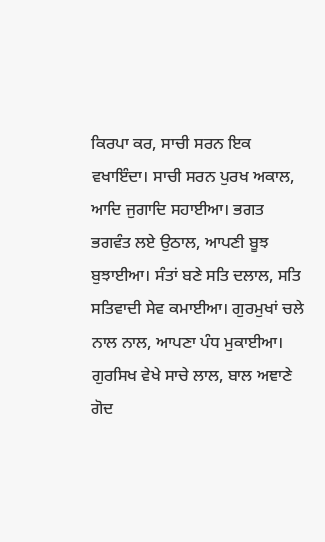ਕਿਰਪਾ ਕਰ, ਸਾਚੀ ਸਰਨ ਇਕ ਵਖਾਇੰਦਾ। ਸਾਚੀ ਸਰਨ ਪੁਰਖ ਅਕਾਲ, ਆਦਿ ਜੁਗਾਦਿ ਸਹਾਈਆ। ਭਗਤ ਭਗਵੰਤ ਲਏ ਉਠਾਲ, ਆਪਣੀ ਬੂਝ ਬੁਝਾਈਆ। ਸੰਤਾਂ ਬਣੇ ਸਤਿ ਦਲਾਲ, ਸਤਿ ਸਤਿਵਾਦੀ ਸੇਵ ਕਮਾਈਆ। ਗੁਰਮੁਖਾਂ ਚਲੇ ਨਾਲ ਨਾਲ, ਆਪਣਾ ਪੰਧ ਮੁਕਾਈਆ। ਗੁਰਸਿਖ ਵੇਖੇ ਸਾਚੇ ਲਾਲ, ਬਾਲ ਅਞਾਣੇ ਗੋਦ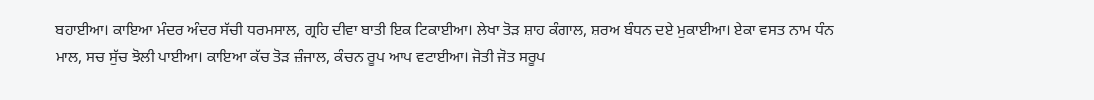ਬਹਾਈਆ। ਕਾਇਆ ਮੰਦਰ ਅੰਦਰ ਸੱਚੀ ਧਰਮਸਾਲ, ਗ੍ਰਹਿ ਦੀਵਾ ਬਾਤੀ ਇਕ ਟਿਕਾਈਆ। ਲੇਖਾ ਤੋੜ ਸ਼ਾਹ ਕੰਗਾਲ, ਸ਼ਰਅ ਬੰਧਨ ਦਏ ਮੁਕਾਈਆ। ਏਕਾ ਵਸਤ ਨਾਮ ਧੰਨ ਮਾਲ, ਸਚ ਸੁੱਚ ਝੋਲੀ ਪਾਈਆ। ਕਾਇਆ ਕੱਚ ਤੋੜ ਜ਼ੰਜਾਲ, ਕੰਚਨ ਰੂਪ ਆਪ ਵਟਾਈਆ। ਜੋਤੀ ਜੋਤ ਸਰੂਪ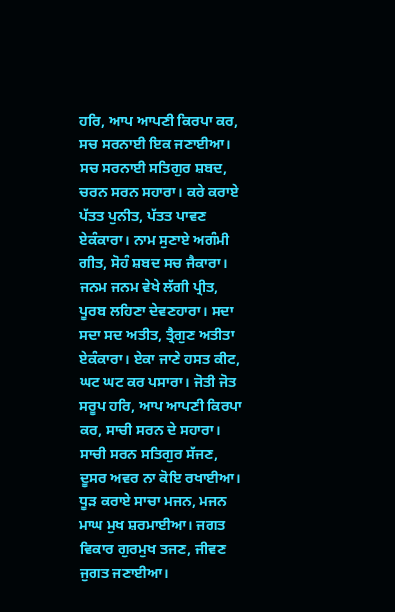ਹਰਿ, ਆਪ ਆਪਣੀ ਕਿਰਪਾ ਕਰ, ਸਚ ਸਰਨਾਈ ਇਕ ਜਣਾਈਆ। ਸਚ ਸਰਨਾਈ ਸਤਿਗੁਰ ਸ਼ਬਦ, ਚਰਨ ਸਰਨ ਸਹਾਰਾ। ਕਰੇ ਕਰਾਏ ਪੱਤਤ ਪੁਨੀਤ, ਪੱਤਤ ਪਾਵਣ ਏਕੰਕਾਰਾ। ਨਾਮ ਸੁਣਾਏ ਅਗੰਮੀ ਗੀਤ, ਸੋਹੰ ਸ਼ਬਦ ਸਚ ਜੈਕਾਰਾ। ਜਨਮ ਜਨਮ ਵੇਖੇ ਲੱਗੀ ਪ੍ਰੀਤ, ਪੂਰਬ ਲਹਿਣਾ ਦੇਵਣਹਾਰਾ। ਸਦਾ ਸਦਾ ਸਦ ਅਤੀਤ, ਤ੍ਰੈਗੁਣ ਅਤੀਤਾ ਏਕੰਕਾਰਾ। ਏਕਾ ਜਾਣੇ ਹਸਤ ਕੀਟ, ਘਟ ਘਟ ਕਰ ਪਸਾਰਾ। ਜੋਤੀ ਜੋਤ ਸਰੂਪ ਹਰਿ, ਆਪ ਆਪਣੀ ਕਿਰਪਾ ਕਰ, ਸਾਚੀ ਸਰਨ ਦੇ ਸਹਾਰਾ। ਸਾਚੀ ਸਰਨ ਸਤਿਗੁਰ ਸੱਜਣ, ਦੂਸਰ ਅਵਰ ਨਾ ਕੋਇ ਰਖਾਈਆ। ਧੂੜ ਕਰਾਏ ਸਾਚਾ ਮਜਨ, ਮਜਨ ਮਾਘ ਮੁਖ ਸ਼ਰਮਾਈਆ। ਜਗਤ ਵਿਕਾਰ ਗੁਰਮੁਖ ਤਜਣ, ਜੀਵਣ ਜੁਗਤ ਜਣਾਈਆ।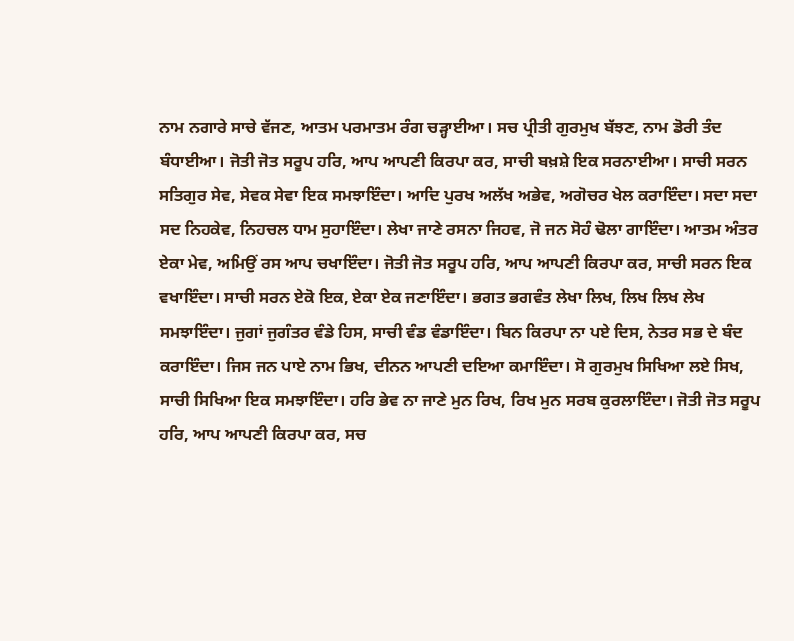ਨਾਮ ਨਗਾਰੇ ਸਾਚੇ ਵੱਜਣ, ਆਤਮ ਪਰਮਾਤਮ ਰੰਗ ਚੜ੍ਹਾਈਆ। ਸਚ ਪ੍ਰੀਤੀ ਗੁਰਮੁਖ ਬੱਝਣ, ਨਾਮ ਡੋਰੀ ਤੰਦ ਬੰਧਾਈਆ। ਜੋਤੀ ਜੋਤ ਸਰੂਪ ਹਰਿ, ਆਪ ਆਪਣੀ ਕਿਰਪਾ ਕਰ, ਸਾਚੀ ਬਖ਼ਸ਼ੇ ਇਕ ਸਰਨਾਈਆ। ਸਾਚੀ ਸਰਨ ਸਤਿਗੁਰ ਸੇਵ, ਸੇਵਕ ਸੇਵਾ ਇਕ ਸਮਝਾਇੰਦਾ। ਆਦਿ ਪੁਰਖ ਅਲੱਖ ਅਭੇਵ, ਅਗੋਚਰ ਖੇਲ ਕਰਾਇੰਦਾ। ਸਦਾ ਸਦਾ ਸਦ ਨਿਹਕੇਵ, ਨਿਹਚਲ ਧਾਮ ਸੁਹਾਇੰਦਾ। ਲੇਖਾ ਜਾਣੇ ਰਸਨਾ ਜਿਹਵ, ਜੋ ਜਨ ਸੋਹੰ ਢੋਲਾ ਗਾਇੰਦਾ। ਆਤਮ ਅੰਤਰ ਏਕਾ ਮੇਵ, ਅਮਿਉਂ ਰਸ ਆਪ ਚਖਾਇੰਦਾ। ਜੋਤੀ ਜੋਤ ਸਰੂਪ ਹਰਿ, ਆਪ ਆਪਣੀ ਕਿਰਪਾ ਕਰ, ਸਾਚੀ ਸਰਨ ਇਕ ਵਖਾਇੰਦਾ। ਸਾਚੀ ਸਰਨ ਏਕੋ ਇਕ, ਏਕਾ ਏਕ ਜਣਾਇੰਦਾ। ਭਗਤ ਭਗਵੰਤ ਲੇਖਾ ਲਿਖ, ਲਿਖ ਲਿਖ ਲੇਖ ਸਮਝਾਇੰਦਾ। ਜੁਗਾਂ ਜੁਗੰਤਰ ਵੰਡੇ ਹਿਸ, ਸਾਚੀ ਵੰਡ ਵੰਡਾਇੰਦਾ। ਬਿਨ ਕਿਰਪਾ ਨਾ ਪਏ ਦਿਸ, ਨੇਤਰ ਸਭ ਦੇ ਬੰਦ ਕਰਾਇੰਦਾ। ਜਿਸ ਜਨ ਪਾਏ ਨਾਮ ਭਿਖ, ਦੀਨਨ ਆਪਣੀ ਦਇਆ ਕਮਾਇੰਦਾ। ਸੋ ਗੁਰਮੁਖ ਸਿਖਿਆ ਲਏ ਸਿਖ, ਸਾਚੀ ਸਿਖਿਆ ਇਕ ਸਮਝਾਇੰਦਾ। ਹਰਿ ਭੇਵ ਨਾ ਜਾਣੇ ਮੁਨ ਰਿਖ, ਰਿਖ ਮੁਨ ਸਰਬ ਕੁਰਲਾਇੰਦਾ। ਜੋਤੀ ਜੋਤ ਸਰੂਪ ਹਰਿ, ਆਪ ਆਪਣੀ ਕਿਰਪਾ ਕਰ, ਸਚ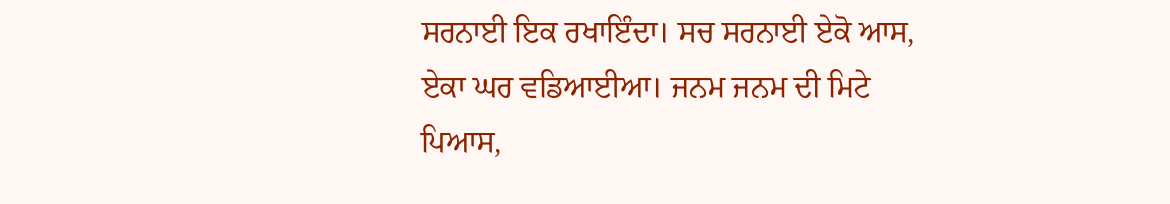ਸਰਨਾਈ ਇਕ ਰਖਾਇੰਦਾ। ਸਚ ਸਰਨਾਈ ਏਕੋ ਆਸ, ਏਕਾ ਘਰ ਵਡਿਆਈਆ। ਜਨਮ ਜਨਮ ਦੀ ਮਿਟੇ ਪਿਆਸ,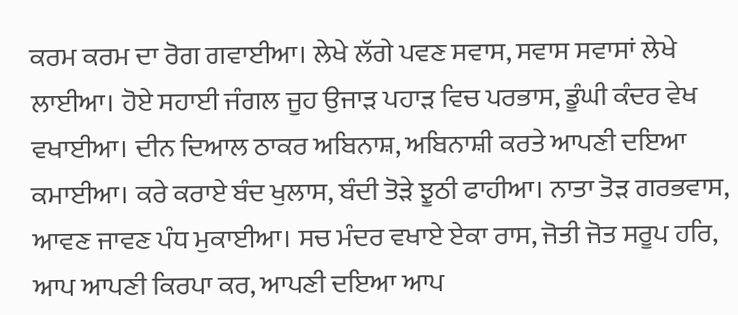ਕਰਮ ਕਰਮ ਦਾ ਰੋਗ ਗਵਾਈਆ। ਲੇਖੇ ਲੱਗੇ ਪਵਣ ਸਵਾਸ, ਸਵਾਸ ਸਵਾਸਾਂ ਲੇਖੇ ਲਾਈਆ। ਹੋਏ ਸਹਾਈ ਜੰਗਲ ਜੂਹ ਉਜਾੜ ਪਹਾੜ ਵਿਚ ਪਰਭਾਸ, ਡੂੰਘੀ ਕੰਦਰ ਵੇਖ ਵਖਾਈਆ। ਦੀਨ ਦਿਆਲ ਠਾਕਰ ਅਬਿਨਾਸ਼, ਅਬਿਨਾਸ਼ੀ ਕਰਤੇ ਆਪਣੀ ਦਇਆ ਕਮਾਈਆ। ਕਰੇ ਕਰਾਏ ਬੰਦ ਖੁਲਾਸ, ਬੰਦੀ ਤੋੜੇ ਝੂਠੀ ਫਾਹੀਆ। ਨਾਤਾ ਤੋੜ ਗਰਭਵਾਸ, ਆਵਣ ਜਾਵਣ ਪੰਧ ਮੁਕਾਈਆ। ਸਚ ਮੰਦਰ ਵਖਾਏ ਏਕਾ ਰਾਸ, ਜੋਤੀ ਜੋਤ ਸਰੂਪ ਹਰਿ, ਆਪ ਆਪਣੀ ਕਿਰਪਾ ਕਰ, ਆਪਣੀ ਦਇਆ ਆਪ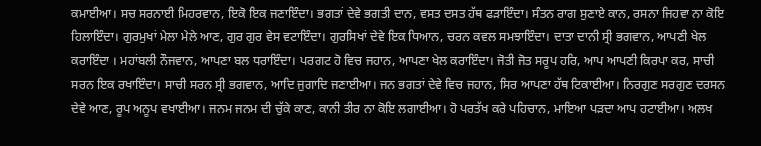ਕਮਾਈਆ। ਸਚ ਸਰਨਾਈ ਮਿਹਰਵਾਨ, ਇਕੋ ਇਕ ਜਣਾਇੰਦਾ। ਭਗਤਾਂ ਦੇਵੇ ਭਗਤੀ ਦਾਨ, ਵਸਤ ਦਸਤ ਹੱਥ ਫੜਾਇੰਦਾ। ਸੰਤਨ ਰਾਗ ਸੁਣਾਏ ਕਾਨ, ਰਸਨਾ ਜਿਹਵਾ ਨਾ ਕੋਇ ਹਿਲਾਇੰਦਾ। ਗੁਰਮੁਖਾਂ ਮੇਲਾ ਮੇਲੇ ਆਣ, ਗੁਰ ਗੁਰ ਵੇਸ ਵਟਾਇੰਦਾ। ਗੁਰਸਿਖਾਂ ਦੇਵੇ ਇਕ ਧਿਆਨ, ਚਰਨ ਕਵਲ ਸਮਝਾਇੰਦਾ। ਦਾਤਾ ਦਾਨੀ ਸ੍ਰੀ ਭਗਵਾਨ, ਆਪਣੀ ਖੇਲ ਕਰਾਇੰਦਾ । ਮਹਾਂਬਲੀ ਨੌਜਵਾਨ, ਆਪਣਾ ਬਲ ਧਰਾਇੰਦਾ। ਪਰਗਟ ਹੋ ਵਿਚ ਜਹਾਨ, ਆਪਣਾ ਖੇਲ ਕਰਾਇੰਦਾ। ਜੋਤੀ ਜੋਤ ਸਰੂਪ ਹਰਿ, ਆਪ ਆਪਣੀ ਕਿਰਪਾ ਕਰ, ਸਾਚੀ ਸਰਨ ਇਕ ਰਖਾਇੰਦਾ। ਸਾਚੀ ਸਰਨ ਸ੍ਰੀ ਭਗਵਾਨ, ਆਦਿ ਜੁਗਾਦਿ ਜਣਾਈਆ। ਜਨ ਭਗਤਾਂ ਦੇਵੇ ਵਿਚ ਜਹਾਨ, ਸਿਰ ਆਪਣਾ ਹੱਥ ਟਿਕਾਈਆ। ਨਿਰਗੁਣ ਸਰਗੁਣ ਦਰਸਨ ਦੇਵੇ ਆਣ, ਰੂਪ ਅਨੂਪ ਵਖਾਈਆ। ਜਨਮ ਜਨਮ ਦੀ ਚੁੱਕੇ ਕਾਣ, ਕਾਨੀ ਤੀਰ ਨਾ ਕੋਇ ਲਗਾਈਆ। ਹੋ ਪਰਤੱਖ ਕਰੇ ਪਹਿਚਾਨ, ਮਾਇਆ ਪੜਦਾ ਆਪ ਹਟਾਈਆ। ਅਲਖ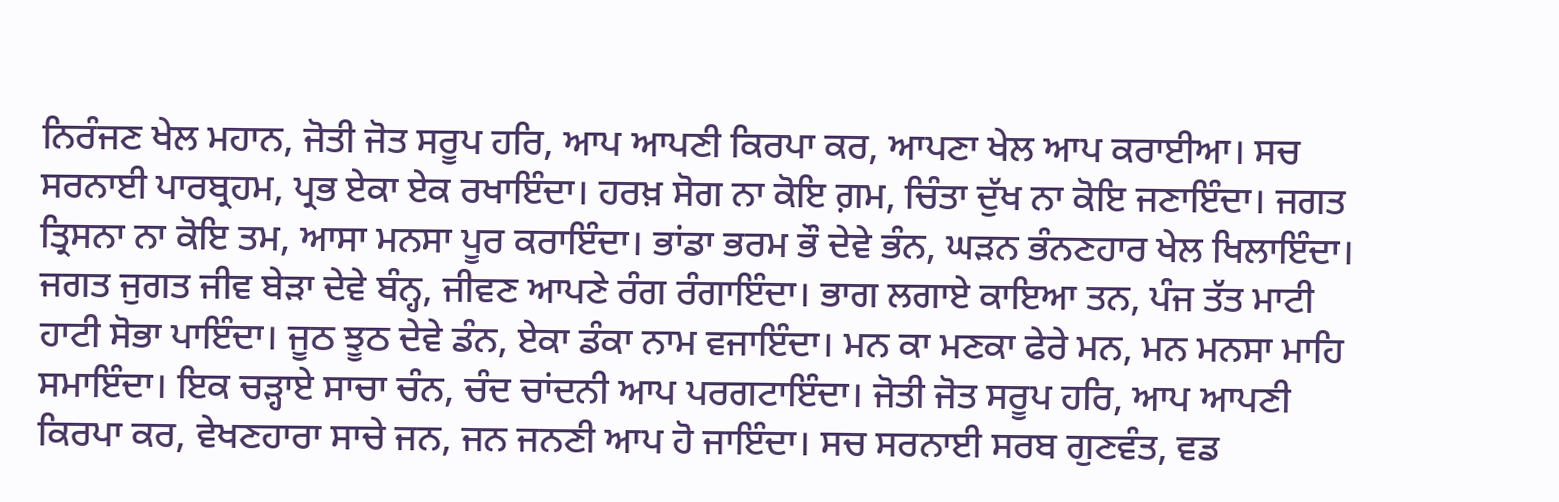ਨਿਰੰਜਣ ਖੇਲ ਮਹਾਨ, ਜੋਤੀ ਜੋਤ ਸਰੂਪ ਹਰਿ, ਆਪ ਆਪਣੀ ਕਿਰਪਾ ਕਰ, ਆਪਣਾ ਖੇਲ ਆਪ ਕਰਾਈਆ। ਸਚ ਸਰਨਾਈ ਪਾਰਬ੍ਰਹਮ, ਪ੍ਰਭ ਏਕਾ ਏਕ ਰਖਾਇੰਦਾ। ਹਰਖ਼ ਸੋਗ ਨਾ ਕੋਇ ਗ਼ਮ, ਚਿੰਤਾ ਦੁੱਖ ਨਾ ਕੋਇ ਜਣਾਇੰਦਾ। ਜਗਤ ਤ੍ਰਿਸਨਾ ਨਾ ਕੋਇ ਤਮ, ਆਸਾ ਮਨਸਾ ਪੂਰ ਕਰਾਇੰਦਾ। ਭਾਂਡਾ ਭਰਮ ਭੌ ਦੇਵੇ ਭੰਨ, ਘੜਨ ਭੰਨਣਹਾਰ ਖੇਲ ਖਿਲਾਇੰਦਾ। ਜਗਤ ਜੁਗਤ ਜੀਵ ਬੇੜਾ ਦੇਵੇ ਬੰਨ੍ਹ, ਜੀਵਣ ਆਪਣੇ ਰੰਗ ਰੰਗਾਇੰਦਾ। ਭਾਗ ਲਗਾਏ ਕਾਇਆ ਤਨ, ਪੰਜ ਤੱਤ ਮਾਟੀ ਹਾਟੀ ਸੋਭਾ ਪਾਇੰਦਾ। ਜੂਠ ਝੂਠ ਦੇਵੇ ਡੰਨ, ਏਕਾ ਡੰਕਾ ਨਾਮ ਵਜਾਇੰਦਾ। ਮਨ ਕਾ ਮਣਕਾ ਫੇਰੇ ਮਨ, ਮਨ ਮਨਸਾ ਮਾਹਿ ਸਮਾਇੰਦਾ। ਇਕ ਚੜ੍ਹਾਏ ਸਾਚਾ ਚੰਨ, ਚੰਦ ਚਾਂਦਨੀ ਆਪ ਪਰਗਟਾਇੰਦਾ। ਜੋਤੀ ਜੋਤ ਸਰੂਪ ਹਰਿ, ਆਪ ਆਪਣੀ ਕਿਰਪਾ ਕਰ, ਵੇਖਣਹਾਰਾ ਸਾਚੇ ਜਨ, ਜਨ ਜਨਣੀ ਆਪ ਹੋ ਜਾਇੰਦਾ। ਸਚ ਸਰਨਾਈ ਸਰਬ ਗੁਣਵੰਤ, ਵਡ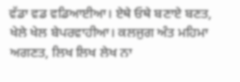ਵੱਡਾ ਵਡ ਵਡਿਆਈਆ। ਏਥੇ ਓਥੇ ਬਣਾਏ ਬਣਤ, ਖੇਲੇ ਖੇਲ ਬੇਪਰਵਾਹੀਆ। ਕਲਜੁਗ ਅੰਤ ਮਹਿਮਾ ਅਗਣਤ, ਲਿਖ ਲਿਖ ਲੇਖ ਨਾ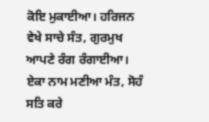ਕੋਇ ਮੁਕਾਈਆ। ਹਰਿਜਨ ਵੇਖੇ ਸਾਚੇ ਸੰਤ, ਗੁਰਮੁਖ ਆਪਣੇ ਰੰਗ ਰੰਗਾਈਆ। ਏਕਾ ਨਾਮ ਮਣੀਆ ਮੰਤ, ਸੋਹੰ ਸਤਿ ਕਰੇ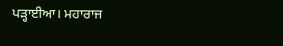ਪੜ੍ਹਾਈਆ। ਮਹਾਰਾਜ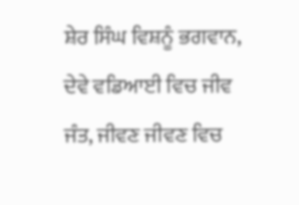ਸ਼ੇਰ ਸਿੰਘ ਵਿਸ਼ਨੂੰ ਭਗਵਾਨ, ਦੇਵੇ ਵਡਿਆਈ ਵਿਚ ਜੀਵ ਜੰਤ, ਜੀਵਣ ਜੀਵਣ ਵਿਚ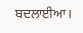ਬਦਲਾਈਆ।